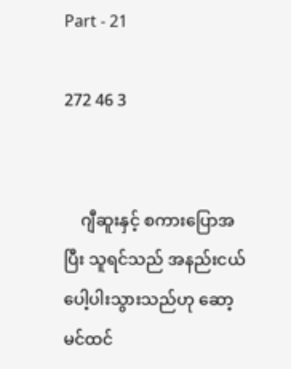Part - 21

272 46 3


    ဂျီဆူးနှင့် စကားပြောအပြီး သူရင်သည် အနည်းငယ်ပေါ့ပါးသွားသည်ဟု ဆော့မင်ထင်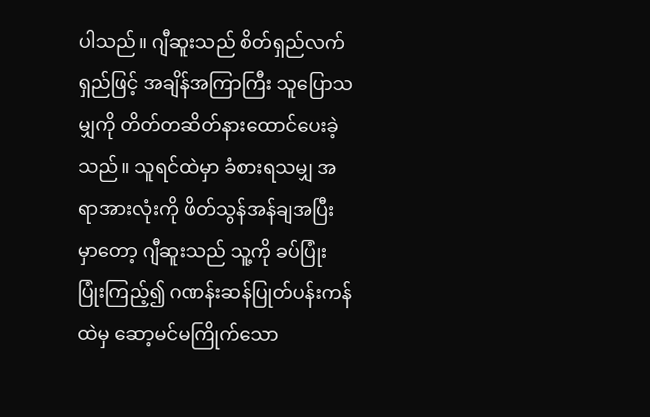ပါသည်။ ဂျီဆူးသည် စိတ်ရှည်လက်ရှည်ဖြင့် အချိန်အကြာကြီး သူပြောသမျှကို တိတ်တဆိတ်နားထောင်ပေးခဲ့သည်။ သူရင်ထဲမှာ ခံစားရသမျှ အရာအားလုံးကို ဖိတ်သွန်အန်ချအပြီးမှာတော့ ဂျီဆူးသည် သူ့ကို ခပ်ပြုံးပြုံးကြည့်၍ ဂဏန်းဆန်ပြုတ်ပန်းကန်ထဲမှ ဆော့မင်မကြိုက်သော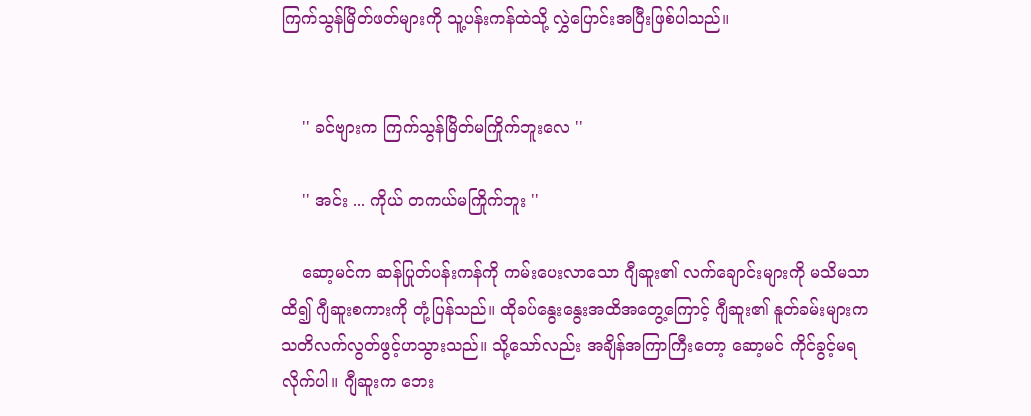ကြက်သွန်မြိတ်ဖတ်များကို သူ့ပန်းကန်ထဲသို့ လွှဲပြောင်းအပြီးဖြစ်ပါသည်။


    '' ခင်ဗျားက ကြက်သွန်မြိတ်မကြိုက်ဘူးလေ ''

    '' အင်း ... ကိုယ် တကယ်မကြိုက်ဘူး ''

    ဆော့မင်က ဆန်ပြုတ်ပန်းကန်ကို ကမ်းပေးလာသော ဂျီဆူး၏ လက်ချောင်းများကို မသိမသာထိ၍ ဂျီဆူးစကားကို တုံ့ပြန်သည်။ ထိုခပ်နွေးနွေးအထိအတွေ့ကြောင့် ဂျီဆူး၏ နူတ်ခမ်းများက သတိလက်လွတ်ဖွင့်ဟသွားသည်။ သို့သော်လည်း အချိန်အကြာကြီးတော့ ဆော့မင် ကိုင်ခွင့်မရလိုက်ပါ။ ဂျီဆူးက ဘေး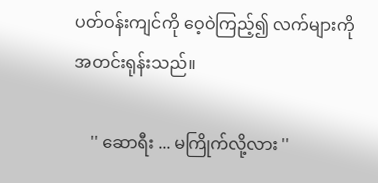ပတ်ဝန်းကျင်ကို ဝေ့ဝဲကြည့်၍ လက်များကို အတင်းရုန်းသည်။

    '' ဆောရီး ... မကြိုက်လို့လား ''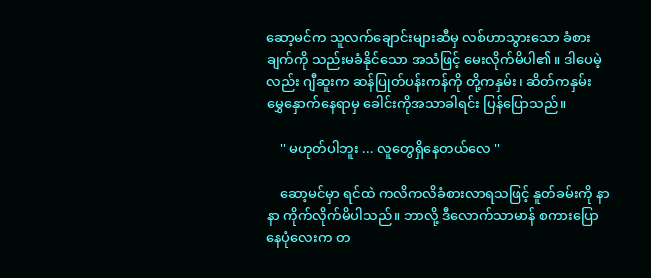ဆော့မင်က သူလက်ချောင်းများဆီမှ လစ်ဟာသွားသော ခံစားချက်ကို သည်းမခံနိုင်သော အသံဖြင့် မေးလိုက်မိပါ၏။ ဒါပေမဲ့လည်း ဂျီဆူးက ဆန်ပြုတ်ပန်းကန်ကို တို့ကနှမ်း၊ ဆိတ်ကနှမ်း မွှေနှောက်နေရာမှ ခေါင်းကိုအသာခါရင်း ပြန်ပြောသည်။

    '' မဟုတ်ပါဘူး ... လူတွေရှိနေတယ်လေ ''

    ဆော့မင်မှာ ရင်ထဲ ကလိကလိခံစားလာရသဖြင့် နူတ်ခမ်းကို နာနာ ကိုက်လိုက်မိပါသည်။ ဘာလို့ ဒီလောက်သာမာန် စကားပြောနေပုံလေးက တ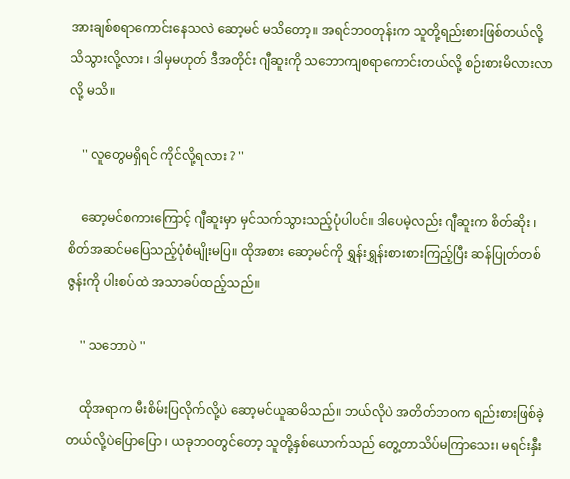အားချစ်စရာကောင်းနေသလဲ ဆော့မင် မသိတော့။ အရင်ဘဝတုန်းက သူတို့ရည်းစားဖြစ်တယ်လို့ သိသွားလို့လား ၊ ဒါမှမဟုတ် ဒီအတိုင်း ဂျီဆူးကို သဘောကျစရာကောင်းတယ်လို့ စဉ်းစားမိလားလာလို့ မသိ။

    '' လူတွေမရှိရင် ကိုင်လို့ရလား ? ''

    ဆော့မင်စကားကြောင့် ဂျီဆူးမှာ မှင်သက်သွားသည့်ပုံပါပင်။ ဒါပေမဲ့လည်း ဂျီဆူးက စိတ်ဆိုး ၊ စိတ်အဆင်မပြေသည့်ပုံစံမျိုးမပြ။ ထိုအစား ဆော့မင်ကို ရွှန်းရွှန်းစားစားကြည့်ပြီး ဆန်ပြုတ်တစ်ဇွန်းကို ပါးစပ်ထဲ အသာခပ်ထည့်သည်။

    '' သဘောပဲ ''

    ထိုအရာက မီးစိမ်းပြလိုက်လို့ပဲ ဆော့မင်ယူဆမိသည်။ ဘယ်လိုပဲ အတိတ်ဘ၀က ရည်းစားဖြစ်ခဲ့တယ်လို့ပဲပြောပြော ၊ ယခုဘဝတွင်တော့ သူတို့နှစ်ယောက်သည် တွေ့တာသိပ်မကြာသေး၊ မရင်းနှီး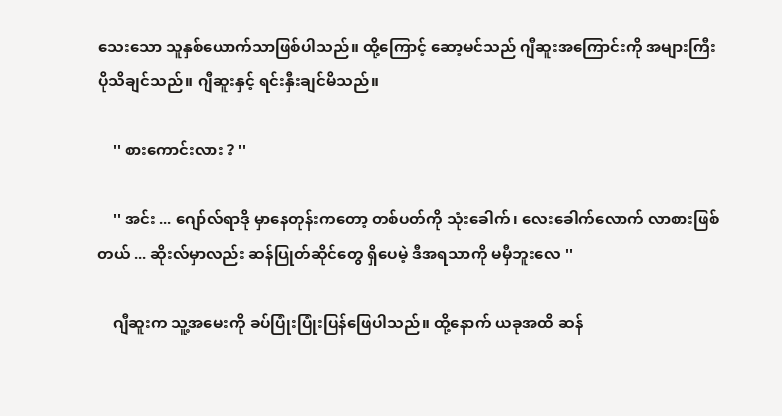သေးသော သူနှစ်ယောက်သာဖြစ်ပါသည်။ ထို့ကြောင့် ဆော့မင်သည် ဂျီဆူးအကြောင်းကို အများကြီး ပိုသိချင်သည်။ ဂျီဆူးနှင့် ရင်းနှီးချင်မိသည်။

    '' စားကောင်းလား ? ''

    '' အင်း ... ဂျော်လ်ရာဒို မှာနေတုန်းကတော့ တစ်ပတ်ကို သုံးခေါက်၊ လေးခေါက်လောက် လာစားဖြစ်တယ် ... ဆိုးလ်မှာလည်း ဆန်ပြုတ်ဆိုင်တွေ ရှိပေမဲ့ ဒီအရသာကို မမှီဘူးလေ ''

    ဂျီဆူးက သူ့အမေးကို ခပ်ပြုံးပြုံးပြန်ဖြေပါသည်။ ထို့နောက် ယခုအထိ ဆန်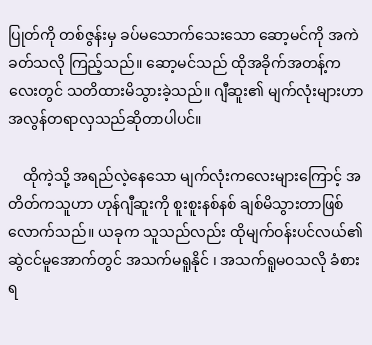ပြုတ်ကို တစ်ဇွန်းမှ ခပ်မသောက်သေးသော ဆော့မင်ကို အကဲခတ်သလို ကြည့်သည်။ ဆော့မင်သည် ထိုအခိုက်အတန့်ကလေးတွင် သတိထားမိသွားခဲ့သည်။ ဂျီဆူး၏ မျက်လုံးများဟာ အလွန်တရာလှသည်ဆိုတာပါပင်။

    ထိုကဲ့သို့ အရည်လဲ့နေသော မျက်လုံးကလေးများကြောင့် အတိတ်ကသူဟာ ဟုန်ဂျီဆူးကို စူးစူးနစ်နစ် ချစ်မိသွားတာဖြစ်လောက်သည်။ ယခုက သူသည်လည်း ထိုမျက်ဝန်းပင်လယ်၏ ဆွဲငင်မူအောက်တွင် အသက်မရူနိုင် ၊ အသက်ရူမဝသလို ခံစားရ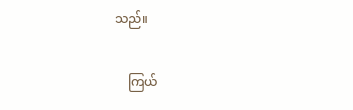သည်။

    ကြယ်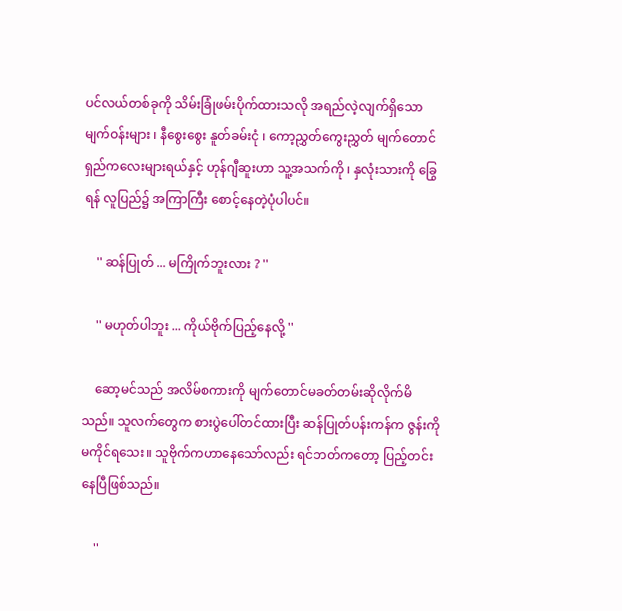ပင်လယ်တစ်ခုကို သိမ်းခြုံဖမ်းပိုက်ထားသလို အရည်လဲ့လျက်ရှိသော မျက်ဝန်းများ ၊ နီစွေးစွေး နူတ်ခမ်းငုံ ၊ ကော့ညွှတ်ကွေးညွှတ် မျက်တောင်ရှည်ကလေးများရယ်နှင့် ဟုန်ဂျီဆူးဟာ သူ့အသက်ကို ၊ နှလုံးသားကို ခြွေရန် လူပြည်၌ အကြာကြီး စောင့်နေတဲ့ပုံပါပင်။

    '' ဆန်ပြုတ် ... မကြိုက်ဘူးလား ? ''

    '' မဟုတ်ပါဘူး ... ကိုယ်ဗိုက်ပြည့်နေလို့ ''

    ဆော့မင်သည် အလိမ်စကားကို မျက်တောင်မခတ်တမ်းဆိုလိုက်မိသည်။ သူလက်တွေက စားပွဲပေါ်တင်ထားပြီး ဆန်ပြုတ်ပန်းကန်က ဇွန်းကို မကိုင်ရသေး။ သူဗိုက်ကဟာနေသော်လည်း ရင်ဘတ်ကတော့ ပြည့်တင်းနေပြီဖြစ်သည်။

    ''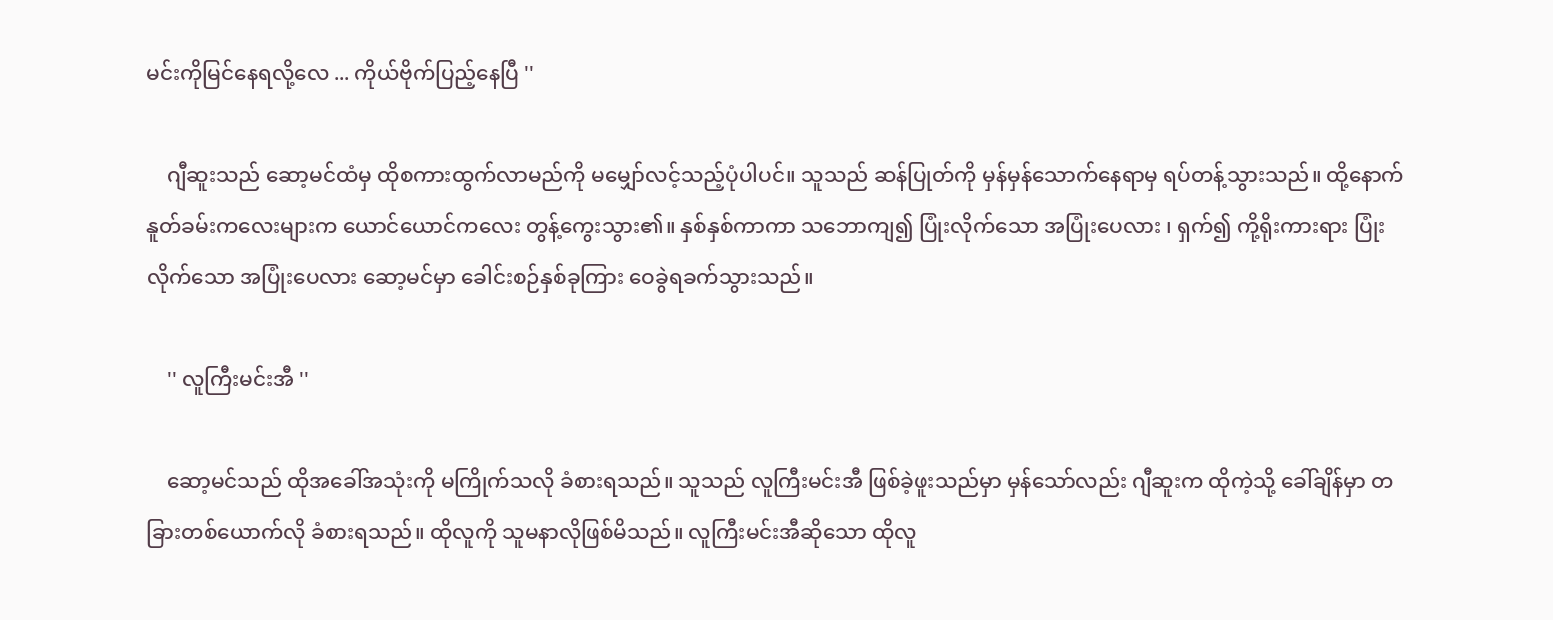မင်းကိုမြင်နေရလို့လေ ... ကိုယ်ဗိုက်ပြည့်နေပြီ ''

    ဂျီဆူးသည် ဆော့မင်ထံမှ ထိုစကားထွက်လာမည်ကို မမျှော်လင့်သည့်ပုံပါပင်။ သူသည် ဆန်ပြုတ်ကို မှန်မှန်သောက်နေရာမှ ရပ်တန့်သွားသည်။ ထို့နောက် နူတ်ခမ်းကလေးများက ယောင်ယောင်ကလေး တွန့်ကွေးသွား၏။ နှစ်နှစ်ကာကာ သဘောကျ၍ ပြုံးလိုက်သော အပြုံးပေလား ၊ ရှက်၍ ကို့ရိုးကားရား ပြုံးလိုက်သော အပြုံးပေလား ဆော့မင်မှာ ခေါင်းစဉ်နှစ်ခုကြား ဝေခွဲရခက်သွားသည်။

    '' လူကြီးမင်းအီ ''

    ဆော့မင်သည် ထိုအခေါ်အသုံးကို မကြိုက်သလို ခံစားရသည်။ သူသည် လူကြီးမင်းအီ ဖြစ်ခဲ့ဖူးသည်မှာ မှန်သော်လည်း ဂျီဆူးက ထိုကဲ့သို့ ခေါ်ချိန်မှာ တခြားတစ်ယောက်လို ခံစားရသည်။ ထိုလူကို သူမနာလိုဖြစ်မိသည်။ လူကြီးမင်းအီဆိုသော ထိုလူ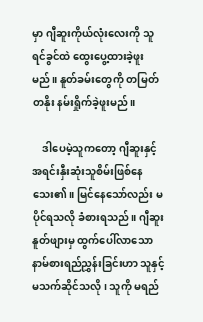မှာ ဂျီဆူးကိုယ်လုံးလေးကို သူရင်ခွင်ထဲ ထွေးပွေ့ထားခဲ့ဖူးမည်။ နူတ်ခမ်းတွေကို တမြတ်တနိုး နမ်းရှိုက်ခဲ့ဖူးမည်။

    ဒါပေမဲ့သူကတော့ ဂျီဆူးနှင့် အရင်းနှီးဆုံးသူစိမ်းဖြစ်နေသေး၏။ မြင်နေသော်လည်း မပိုင်ရသလို ခံစားရသည်။ ဂျီဆူးနူတ်ဖျားမှ ထွက်ပေါ်လာသော နာမ်စားရည်ညွှန်းခြင်းဟာ သူနှင့် မသက်ဆိုင်သလို ၊ သူကို မရည်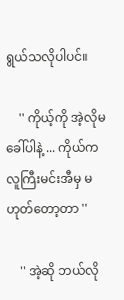ရွယ်သလိုပါပင်။

    '' ကိုယ့်ကို အဲ့လိုမခေါ်ပါနဲ့ ... ကိုယ်က လူကြီးမင်းအီမှ မဟုတ်တော့တာ ''

    '' အဲ့ဆို ဘယ်လို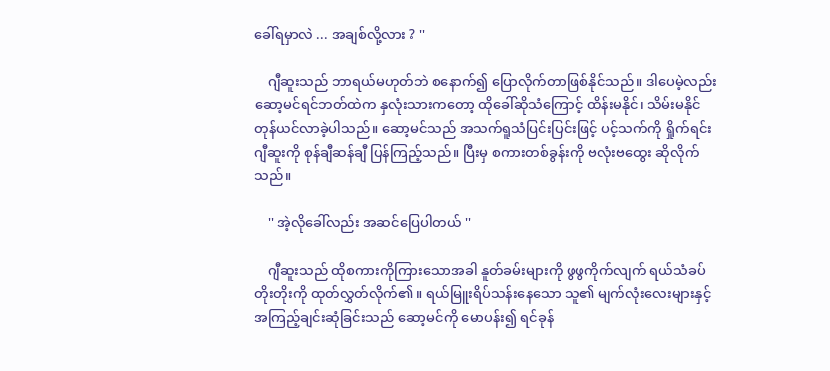ခေါ်ရမှာလဲ ... အချစ်လို့လား ? ''

    ဂျီဆူးသည် ဘာရယ်မဟုတ်ဘဲ စနောက်၍ ပြောလိုက်တာဖြစ်နိုင်သည်။ ဒါပေမဲ့လည်း ဆော့မင်ရင်ဘတ်ထဲက နှလုံးသားကတော့ ထိုခေါ်ဆိုသံကြောင့် ထိန်းမနိုင်၊ သိမ်းမနိုင် တုန်ယင်လာခဲ့ပါသည်။ ဆော့မင်သည် အသက်ရူသံပြင်းပြင်းဖြင့် ပင့်သက်ကို ရှိုက်ရင်း ဂျီဆူးကို စုန်ချီဆန်ချီ ပြန်ကြည့်သည်။ ပြီးမှ စကားတစ်ခွန်းကို ဗလုံးဗထွေး ဆိုလိုက်သည်။

    '' အဲ့လိုခေါ်လည်း အဆင်ပြေပါတယ် ''

    ဂျီဆူးသည် ထိုစကားကိုကြားသောအခါ နူတ်ခမ်းများကို ဖွဖွကိုက်လျက် ရယ်သံခပ်တိုးတိုးကို ထုတ်လွှတ်လိုက်၏။ ရယ်မြူးရိပ်သန်းနေသော သူ၏ မျက်လုံးလေးများနှင့် အကြည့်ချင်းဆုံခြင်းသည် ဆော့မင်ကို မောပန်း၍ ရင်ခုန်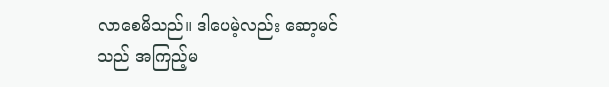လာစေမိသည်။ ဒါပေမဲ့လည်း ဆော့မင်သည် အကြည့်မ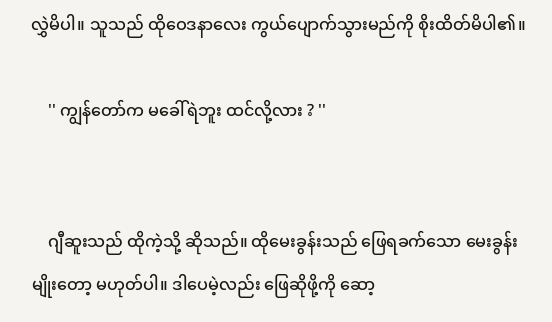လွှဲမိပါ။ သူသည် ထိုဝေဒနာလေး ကွယ်ပျောက်သွားမည်ကို စိုးထိတ်မိပါ၏။

    '' ကျွန်တော်က မခေါ်ရဲဘူး ထင်လို့လား ? ''


    ဂျီဆူးသည် ထိုကဲ့သို့ ဆိုသည်။ ထိုမေးခွန်းသည် ဖြေရခက်သော မေးခွန်းမျိုးတော့ မဟုတ်ပါ။ ဒါပေမဲ့လည်း ဖြေဆိုဖို့ကို ဆော့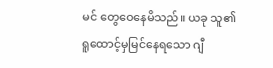မင် တွေဝေနေမိသည်။ ယခု သူ၏ ရူထောင့်မှမြင်နေရသော ဂျီ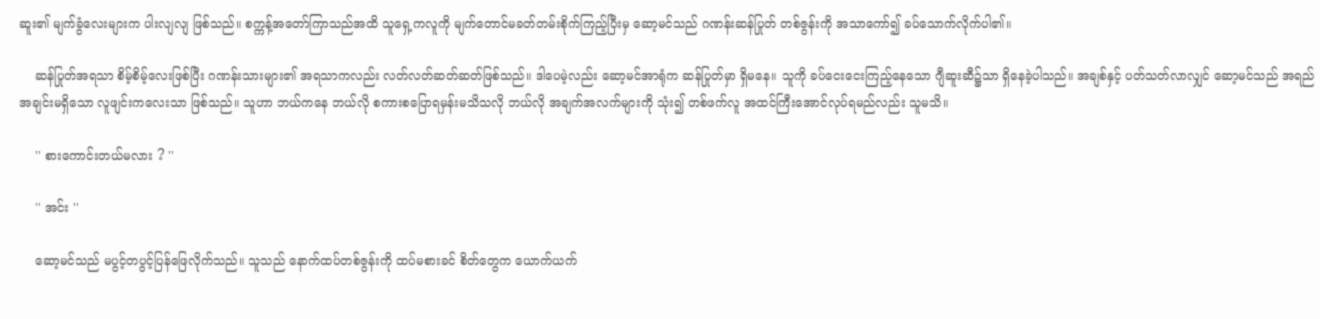ဆူး၏ မျက်ခွံလေးများက ပါးလျလျ ဖြစ်သည်။ စက္ကန့်အတော်ကြာသည်အထိ သူရှေ့ကလူကို မျက်တောင်မခတ်တမ်းစိုက်ကြည့်ပြီးမှ ဆော့မင်သည် ဂဏန်းဆန်ပြုတ် တစ်ဇွန်းကို အသာကော်၍ ခပ်သောက်လိုက်ပါ၏။

    ဆန်ပြုတ်အရသာ စိမ့်စိမ့်လေးဖြစ်ပြီး ဂဏန်းသားများ၏ အရသာကလည်း လတ်လတ်ဆတ်ဆတ်ဖြစ်သည်။ ဒါပေမဲ့လည်း ဆော့မင်အာရုံက ဆန်ပြုတ်မှာ ရှိမနေ။ သူကို ခပ်ငေးငေးကြည့်နေသော ဂျီဆူးဆီ၌သာ ရှိနေခဲ့ပါသည်။ အချစ်နှင့် ပတ်သတ်လာလျှင် ဆော့မင်သည် အရည်အချင်းမရှိသော လူဖျင်းကလေးသာ ဖြစ်သည်။ သူဟာ ဘယ်ကနေ ဘယ်လို စကားစပြောရမှန်းမသိသလို ဘယ်လို အချက်အလက်များကို သုံး၍ တစ်ဖက်လူ အထင်ကြီးအောင်လုပ်ရမည်လည်း သူမသိ။

    '' စားကောင်းတယ်မလား ? ''

    '' အင်း ''

    ဆော့မင်သည် မပွင့်တပွင့်ပြန်ဖြေလိုက်သည်။ သူသည် နောက်ထပ်တစ်ဇွန်းကို ထပ်မစားခင် စိတ်တွေက ယောက်ယက်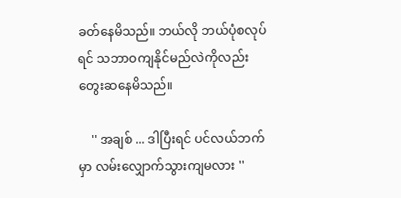ခတ်နေမိသည်။ ဘယ်လို ဘယ်ပုံစလုပ်ရင် သဘာဝကျနိုင်မည်လဲကိုလည်း တွေးဆနေမိသည်။

    '' အချစ် ... ဒါပြီးရင် ပင်လယ်ဘက်မှာ လမ်းလျှောက်သွားကျမလား ''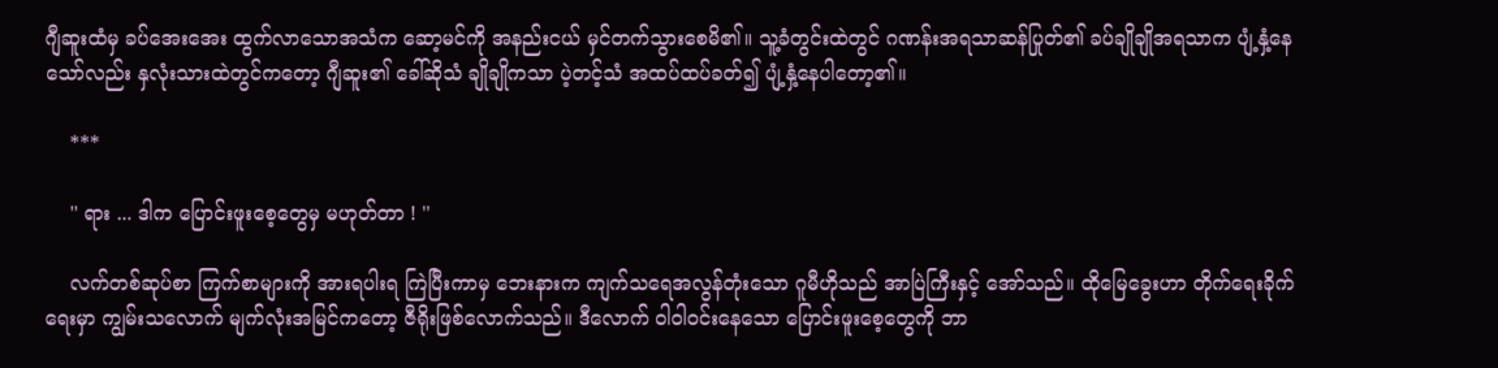ဂျီဆူးထံမှ ခပ်အေးအေး ထွက်လာသောအသံက ဆော့မင်ကို အနည်းငယ် မှင်တက်သွားစေမိ၏။ သူ့ခံတွင်းထဲတွင် ဂဏန်းအရသာဆန်ပြုတ်၏ ခပ်ချိုချိုအရသာက ပျံ့နှံ့နေသော်လည်း နှလုံးသားထဲတွင်ကတော့ ဂျီဆူး၏ ခေါ်ဆိုသံ ချိုချိုကသာ ပဲ့တင့်သံ အထပ်ထပ်ခတ်၍ ပျံ့နှံ့နေပါတော့၏။

    ***

    '' ရား ... ဒါက ပြောင်းဖူးစေ့တွေမှ မဟုတ်တာ ! ''

    လက်တစ်ဆုပ်စာ ကြက်စာများကို အားရပါးရ ကြဲပြီးကာမှ ဘေးနားက ကျက်သရေအလွန်တုံးသော ဂူမီဟိုသည် အာပြဲကြီးနှင့် အော်သည်။ ထိုမြေခွေးဟာ တိုက်ရေးခိုက်‌ ရေးမှာ ကျွမ်းသလောက် မျက်လုံးအမြင်ကတော့ ဇီရိုးဖြစ်လောက်သည်။ ဒီလောက် ဝါဝါဝင်းနေသော ပြောင်းဖူးစေ့တွေကို ဘာ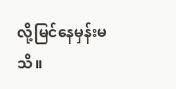လို့မြင်နေမှန်းမသိ။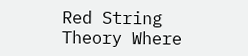Red String Theory Where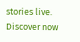stories live. Discover now